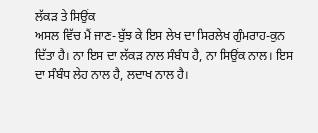ਲੱਕੜ ਤੇ ਸਿਉਂਕ
ਅਸਲ ਵਿੱਚ ਮੈਂ ਜਾਣ-ਬੁੱਝ ਕੇ ਇਸ ਲੇਖ ਦਾ ਸਿਰਲੇਖ ਗੁੰਮਰਾਹ-ਕੁਨ ਦਿੱਤਾ ਹੈ। ਨਾ ਇਸ ਦਾ ਲੱਕੜ ਨਾਲ ਸੰਬੰਧ ਹੈ, ਨਾ ਸਿਉਂਕ ਨਾਲ। ਇਸ ਦਾ ਸੰਬੰਧ ਲੇਹ ਨਾਲ ਹੈ, ਲਦਾਖ ਨਾਲ ਹੈ।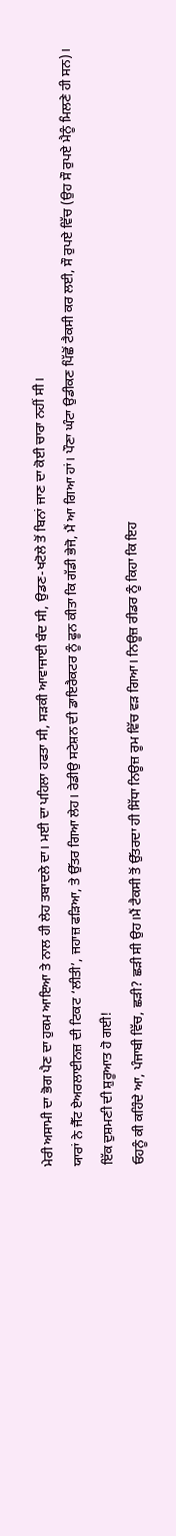ਮੇਰੀ ਅਸਾਮੀ ਦਾ ਭੋਗ ਪੈਣ ਦਾ ਹੁਕਮ ਆਇਆ ਤੇ ਨਾਲ ਹੀ ਲੇਹ ਤਬਾਦਲੇ ਦਾ। ਮਈ ਦਾ ਪਹਿਲਾ ਹਫਤਾ ਸੀ, ਸੜਕੀ ਆਵਾਜਾਈ ਬੰਦ ਸੀ, ਉਡਣ-ਖਟੋਲੇ ਤੋਂ ਬਿਨਾਂ ਜਾਣ ਦਾ ਕੋਈ ਚਾਰਾ ਨਹੀਂ ਸੀ।
ਯਾਰਾਂ ਨੇ ਜੈੱਟ ਏਅਰਲਾਈਨਜ਼ ਦੀ ਟਿਕਟ ‘ਲੀਤੀ’, ਜਹਾਜ਼ ਫੜਿਆ, ਤੇ ਉੱਤਰ ਗਿਆ ਲੇਹ। ਰੇਡੀਉ ਸਟੇਸ਼ਨ ਦੀ ਡਾਇਰੈਕਟਰ ਨੂੰ ਫੂਨ ਕੀਤਾ ਕਿ ਗੱਡੀ ਭੇਜੋ, ਮੈਂ ਆ ਗਿਆ ਹਾਂ। ਪੌਣਾ ਘੰਟਾ ਉਡੀਕਣ ਪਿੱਛੋਂ ਟੈਕਸੀ ਕਰ ਲਈ, ਸੌ ਰੁਪਏ ਵਿੱਚ (ਉਹ ਸੌ ਰੁਪਏ ਮੈਨੂੰ ਮਿਲਣੇ ਹੀ ਸਨ)।
ਇੱਕ ਦੁਸ਼ਮਣੀ ਦੀ ਸ਼ੁਰੂਆਤ ਹੋ ਗਈ!
ਓਹਨੂੰ ਕੀ ਕਹਿੰਦੇ ਆ, ਪੰਜਾਬੀ ਵਿੱਚ, ਛੜੀ? ਛੜੀ ਸੀ ਉਹ।ਮੈਂ ਟੈਕਸੀ ਤੋਂ ਉੱਤਰਦਾ ਹੀ ਸਿੱਧਾ ਨਿਊਜ਼ ਰੂਮ ਵਿੱਚ ਵੜ ਗਿਆ। ਨਿਊਜ਼ ਰੀਡਰ ਨੂੰ ਕਿਹਾ ਕਿ ਇਹ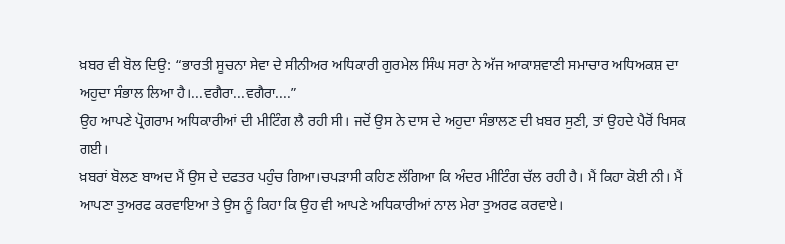ਖ਼ਬਰ ਵੀ ਬੋਲ ਦਿਉ: “ਭਾਰਤੀ ਸੂਚਨਾ ਸੇਵਾ ਦੇ ਸੀਨੀਅਰ ਅਧਿਕਾਰੀ ਗੁਰਮੇਲ ਸਿੰਘ ਸਰਾ ਨੇ ਅੱਜ ਆਕਾਸ਼ਵਾਣੀ ਸਮਾਚਾਰ ਅਧਿਅਕਸ਼ ਦਾ ਅਹੁਦਾ ਸੰਭਾਲ ਲਿਆ ਹੈ।...ਵਗੈਰਾ...ਵਗੈਰਾ....”
ਉਹ ਆਪਣੇ ਪ੍ਰੋਗਰਾਮ ਅਧਿਕਾਰੀਆਂ ਦੀ ਮੀਟਿੰਗ ਲੈ ਰਹੀ ਸੀ। ਜਦੋਂ ਉਸ ਨੇ ਦਾਸ ਦੇ ਅਹੁਦਾ ਸੰਭਾਲਣ ਦੀ ਖ਼ਬਰ ਸੁਣੀ, ਤਾਂ ਉਹਦੇ ਪੈਰੋਂ ਖਿਸਕ ਗਈ।
ਖ਼ਬਰਾਂ ਬੋਲਣ ਬਾਅਦ ਮੈਂ ਉਸ ਦੇ ਦਫਤਰ ਪਹੁੰਚ ਗਿਆ।ਚਪੜਾਸੀ ਕਹਿਣ ਲੱਗਿਆ ਕਿ ਅੰਦਰ ਮੀਟਿੰਗ ਚੱਲ ਰਹੀ ਹੈ। ਮੈਂ ਕਿਹਾ ਕੋਈ ਨੀ। ਮੈਂ ਆਪਣਾ ਤੁਅਰਫ ਕਰਵਾਇਆ ਤੇ ਉਸ ਨੂੰ ਕਿਹਾ ਕਿ ਉਹ ਵੀ ਆਪਣੇ ਅਧਿਕਾਰੀਆਂ ਨਾਲ ਮੇਰਾ ਤੁਅਰਫ ਕਰਵਾਏ।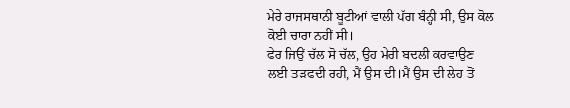ਮੇਰੇ ਰਾਜਸਥਾਨੀ ਬੂਟੀਆਂ ਵਾਲੀ ਪੱਗ ਬੰਨ੍ਹੀ ਸੀ, ਉਸ ਕੋਲ ਕੋਈ ਚਾਰਾ ਨਹੀਂ ਸੀ।
ਫੇਰ ਜਿਉਂ ਚੱਲ ਸੋ ਚੱਲ, ਉਹ ਮੇਰੀ ਬਦਲੀ ਕਰਵਾਉਣ ਲਈ ਤੜਫਦੀ ਰਹੀ, ਮੈਂ ਉਸ ਦੀ।ਮੈਂ ਉਸ ਦੀ ਲੇਹ ਤੋਂ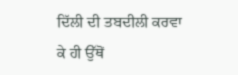ਦਿੱਲੀ ਦੀ ਤਬਦੀਲੀ ਕਰਵਾ ਕੇ ਹੀ ਉੱਥੋਂ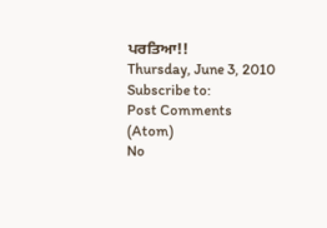ਪਰਤਿਆ!!
Thursday, June 3, 2010
Subscribe to:
Post Comments (Atom)
No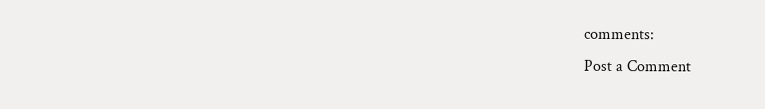comments:
Post a Comment